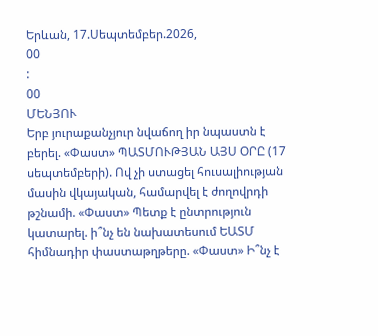Երևան, 17.Սեպտեմբեր.2026,
00
:
00
ՄԵՆՅՈՒ
Երբ յուրաքանչյուր նվաճող իր նպաստն է բերել. «Փաստ» ՊԱՏՄՈՒԹՅԱՆ ԱՅՍ ՕՐԸ (17 սեպտեմբերի). Ով չի ստացել հուսալիության մասին վկայական, համարվել է ժողովրդի թշնամի. «Փաստ» Պետք է ընտրություն կատարել. ի՞նչ են նախատեսում ԵԱՏՄ հիմնադիր փաստաթղթերը. «Փաստ» Ի՞նչ է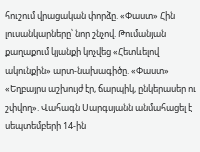հուշում վրացական փորձը. «Փաստ» Հին լուսանկարները՝ նոր շնչով. Թումանյան քաղաքում կյանքի կոչվեց «Հետևելով ակունքին» արտ-նախագիծը. «Փաստ» «Եղբայրս աշխույժ էր, ճարպիկ, ընկերասեր ու շփվող». Վահագն Սարգսյանն անմահացել է սեպտեմբերի 14-ին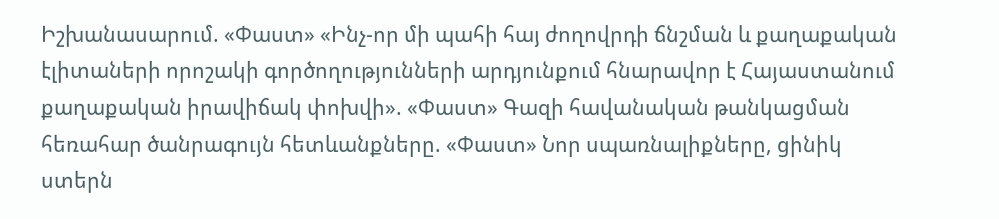Իշխանասարում. «Փաստ» «Ինչ-որ մի պահի հայ ժողովրդի ճնշման և քաղաքական էլիտաների որոշակի գործողությունների արդյունքում հնարավոր է Հայաստանում քաղաքական իրավիճակ փոխվի». «Փաստ» Գազի հավանական թանկացման հեռահար ծանրագույն հետևանքները. «Փաստ» Նոր սպառնալիքները, ցինիկ ստերն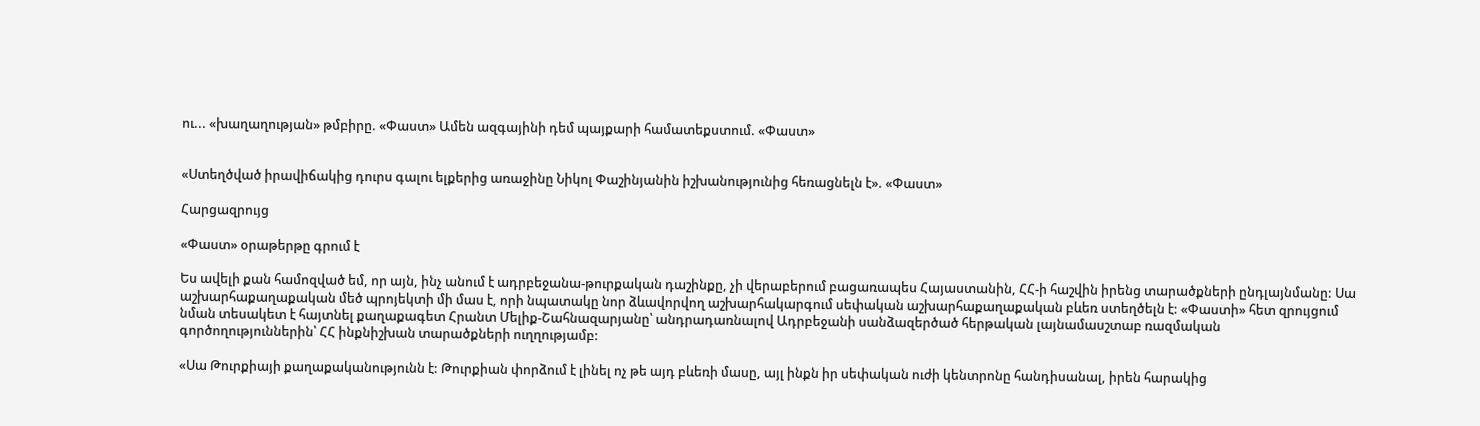ու... «խաղաղության» թմբիրը. «Փաստ» Ամեն ազգայինի դեմ պայքարի համատեքստում. «Փաստ»


«Ստեղծված իրավիճակից դուրս գալու ելքերից առաջինը Նիկոլ Փաշինյանին իշխանությունից հեռացնելն է». «Փաստ»

Հարցազրույց

«Փաստ» օրաթերթը գրում է

Ես ավելի քան համոզված եմ, որ այն, ինչ անում է ադրբեջանա-թուրքական դաշինքը, չի վերաբերում բացառապես Հայաստանին, ՀՀ-ի հաշվին իրենց տարածքների ընդլայնմանը: Սա աշխարհաքաղաքական մեծ պրոյեկտի մի մաս է, որի նպատակը նոր ձևավորվող աշխարհակարգում սեփական աշխարհաքաղաքական բևեռ ստեղծելն է: «Փաստի» հետ զրույցում նման տեսակետ է հայտնել քաղաքագետ Հրանտ Մելիք-Շահնազարյանը՝ անդրադառնալով Ադրբեջանի սանձազերծած հերթական լայնամասշտաբ ռազմական գործողություններին՝ ՀՀ ինքնիշխան տարածքների ուղղությամբ:

«Սա Թուրքիայի քաղաքականությունն է: Թուրքիան փորձում է լինել ոչ թե այդ բևեռի մասը, այլ ինքն իր սեփական ուժի կենտրոնը հանդիսանալ, իրեն հարակից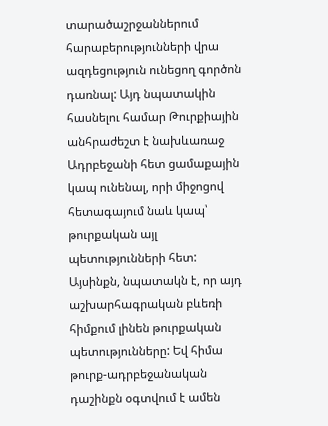տարածաշրջաններում հարաբերությունների վրա ազդեցություն ունեցող գործոն դառնալ: Այդ նպատակին հասնելու համար Թուրքիային անհրաժեշտ է նախևառաջ Ադրբեջանի հետ ցամաքային կապ ունենալ, որի միջոցով հետագայում նաև կապ՝ թուրքական այլ պետությունների հետ: Այսինքն, նպատակն է, որ այդ աշխարհագրական բևեռի հիմքում լինեն թուրքական պետությունները: Եվ հիմա թուրք-ադրբեջանական դաշինքն օգտվում է ամեն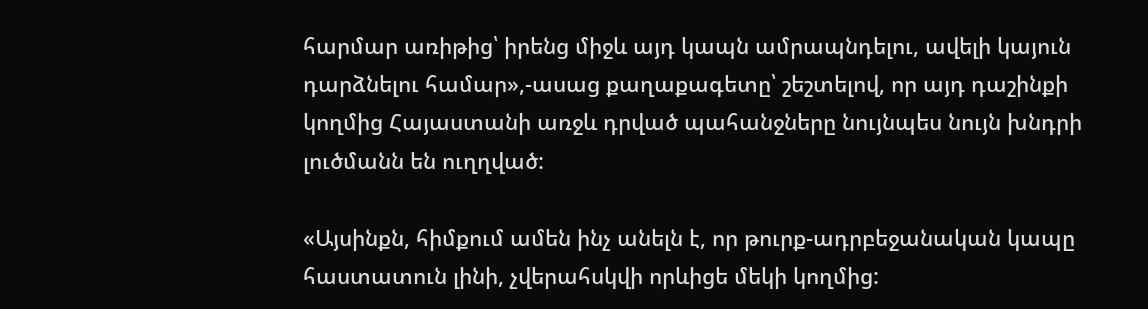հարմար առիթից՝ իրենց միջև այդ կապն ամրապնդելու, ավելի կայուն դարձնելու համար»,-ասաց քաղաքագետը՝ շեշտելով, որ այդ դաշինքի կողմից Հայաստանի առջև դրված պահանջները նույնպես նույն խնդրի լուծմանն են ուղղված:

«Այսինքն, հիմքում ամեն ինչ անելն է, որ թուրք-ադրբեջանական կապը հաստատուն լինի, չվերահսկվի որևիցե մեկի կողմից: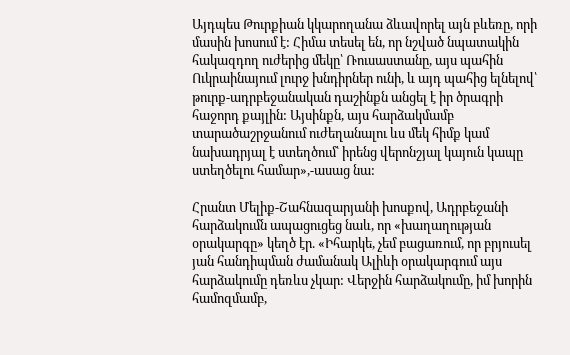Այդպես Թուրքիան կկարողանա ձևավորել այն բևեռը, որի մասին խոսում է: Հիմա տեսել են, որ նշված նպատակին հակազդող ուժերից մեկը՝ Ռուսաստանը, այս պահին Ուկրաինայում լուրջ խնդիրներ ունի, և այդ պահից ելնելով՝ թուրք-ադրբեջանական դաշինքն անցել է իր ծրագրի հաջորդ քայլին: Այսինքն, այս հարձակմամբ տարածաշրջանում ուժեղանալու ևս մեկ հիմք կամ նախադրյալ է ստեղծում՝ իրենց վերոնշյալ կայուն կապը ստեղծելու համար»,-ասաց նա:

Հրանտ Մելիք-Շահնազարյանի խոսքով, Ադրբեջանի հարձակումն ապացուցեց նաև, որ «խաղաղության օրակարգը» կեղծ էր. «Իհարկե, չեմ բացառում, որ բրյուսել յան հանդիպման ժամանակ Ալիևի օրակարգում այս հարձակումը դեռևս չկար: Վերջին հարձակումը, իմ խորին համոզմամբ,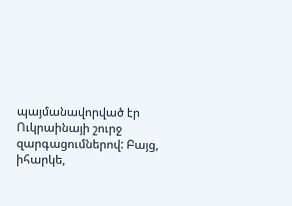պայմանավորված էր Ուկրաինայի շուրջ զարգացումներով: Բայց, իհարկե,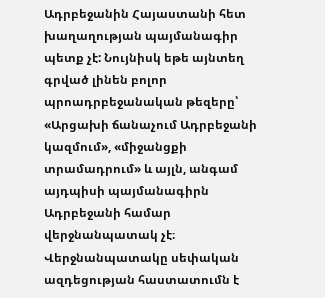Ադրբեջանին Հայաստանի հետ խաղաղության պայմանագիր պետք չէ: Նույնիսկ եթե այնտեղ գրված լինեն բոլոր պրոադրբեջանական թեզերը՝ «Արցախի ճանաչում Ադրբեջանի կազմում», «միջանցքի տրամադրում» և այլն, անգամ այդպիսի պայմանագիրն Ադրբեջանի համար վերջնանպատակ չէ։ Վերջնանպատակը սեփական ազդեցության հաստատումն է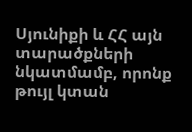Սյունիքի և ՀՀ այն տարածքների նկատմամբ, որոնք թույլ կտան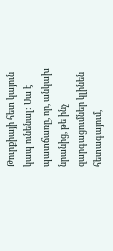Թուրքիայի հետ կայուն կապ ունենալ: Սա է պատճառը, որ, անկախ նրանից, թե ինչ զարգացումներ կլինեն հետագայում,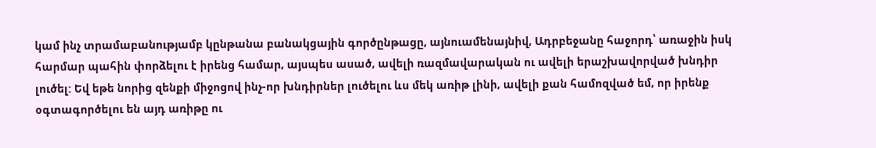կամ ինչ տրամաբանությամբ կընթանա բանակցային գործընթացը, այնուամենայնիվ, Ադրբեջանը հաջորդ՝ առաջին իսկ հարմար պահին փորձելու է իրենց համար, այսպես ասած, ավելի ռազմավարական ու ավելի երաշխավորված խնդիր լուծել: Եվ եթե նորից զենքի միջոցով ինչ-որ խնդիրներ լուծելու ևս մեկ առիթ լինի, ավելի քան համոզված եմ, որ իրենք օգտագործելու են այդ առիթը ու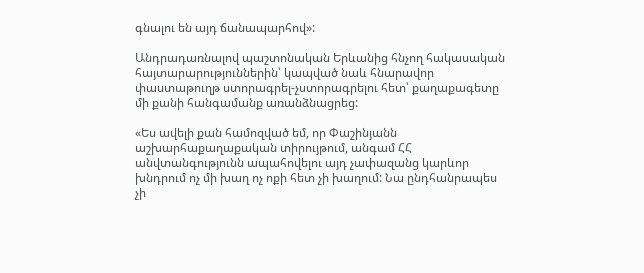գնալու են այդ ճանապարհով»:

Անդրադառնալով պաշտոնական Երևանից հնչող հակասական հայտարարություններին՝ կապված նաև հնարավոր փաստաթուղթ ստորագրել-չստորագրելու հետ՝ քաղաքագետը մի քանի հանգամանք առանձնացրեց:

«Ես ավելի քան համոզված եմ, որ Փաշինյանն աշխարհաքաղաքական տիրույթում, անգամ ՀՀ անվտանգությունն ապահովելու այդ չափազանց կարևոր խնդրում ոչ մի խաղ ոչ ոքի հետ չի խաղում: Նա ընդհանրապես չի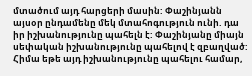մտածում այդ հարցերի մասին: Փաշինյանն այսօր ընդամենը մեկ մտահոգություն ունի. դա իր իշխանությունը պահելն է: Փաշինյանը միայն սեփական իշխանությունը պահելով է զբաղված: Հիմա եթե այդ իշխանությունը պահելու համար,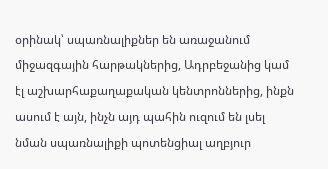օրինակ՝ սպառնալիքներ են առաջանում միջազգային հարթակներից, Ադրբեջանից կամ էլ աշխարհաքաղաքական կենտրոններից, ինքն ասում է այն, ինչն այդ պահին ուզում են լսել նման սպառնալիքի պոտենցիալ աղբյուր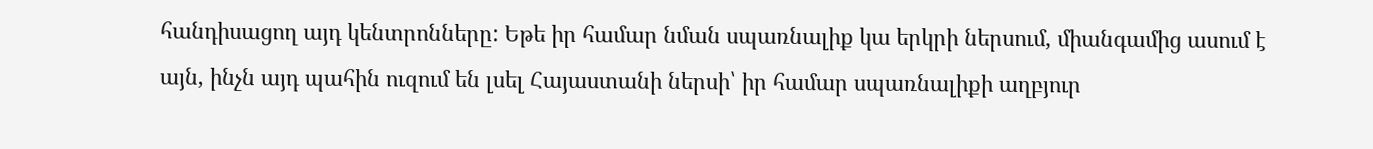հանդիսացող այդ կենտրոնները: Եթե իր համար նման սպառնալիք կա երկրի ներսում, միանգամից ասում է այն, ինչն այդ պահին ուզում են լսել Հայաստանի ներսի՝ իր համար սպառնալիքի աղբյուր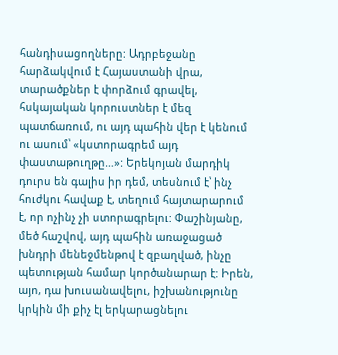հանդիսացողները: Ադրբեջանը հարձակվում է Հայաստանի վրա, տարածքներ է փորձում գրավել, հսկայական կորուստներ է մեզ պատճառում, ու այդ պահին վեր է կենում ու ասում՝ «կստորագրեմ այդ փաստաթուղթը…»: Երեկոյան մարդիկ դուրս են գալիս իր դեմ, տեսնում է՝ ինչ հուժկու հավաք է, տեղում հայտարարում է, որ ոչինչ չի ստորագրելու: Փաշինյանը, մեծ հաշվով, այդ պահին առաջացած խնդրի մենեջմենթով է զբաղված, ինչը պետության համար կործանարար է: Իրեն, այո, դա խուսանավելու, իշխանությունը կրկին մի քիչ էլ երկարացնելու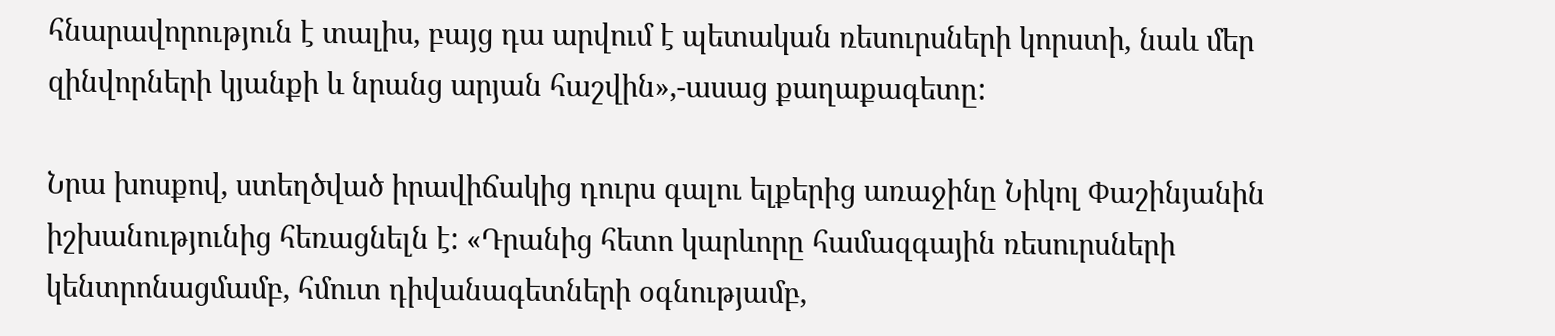հնարավորություն է տալիս, բայց դա արվում է պետական ռեսուրսների կորստի, նաև մեր զինվորների կյանքի և նրանց արյան հաշվին»,-ասաց քաղաքագետը:

Նրա խոսքով, ստեղծված իրավիճակից դուրս գալու ելքերից առաջինը Նիկոլ Փաշինյանին իշխանությունից հեռացնելն է: «Դրանից հետո կարևորը համազգային ռեսուրսների կենտրոնացմամբ, հմուտ դիվանագետների օգնությամբ,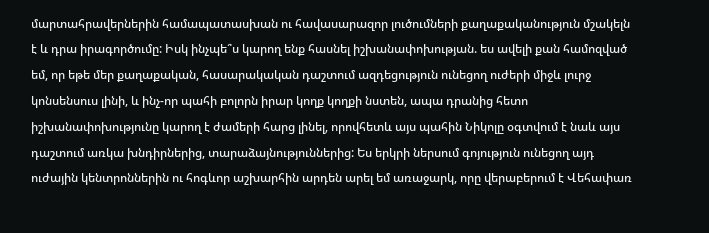մարտահրավերներին համապատասխան ու հավասարազոր լուծումների քաղաքականություն մշակելն է և դրա իրագործումը: Իսկ ինչպե՞ս կարող ենք հասնել իշխանափոխության. ես ավելի քան համոզված եմ, որ եթե մեր քաղաքական, հասարակական դաշտում ազդեցություն ունեցող ուժերի միջև լուրջ կոնսենսուս լինի, և ինչ-որ պահի բոլորն իրար կողք կողքի նստեն, ապա դրանից հետո իշխանափոխությունը կարող է ժամերի հարց լինել, որովհետև այս պահին Նիկոլը օգտվում է նաև այս դաշտում առկա խնդիրներից, տարաձայնություններից: Ես երկրի ներսում գոյություն ունեցող այդ ուժային կենտրոններին ու հոգևոր աշխարհին արդեն արել եմ առաջարկ, որը վերաբերում է Վեհափառ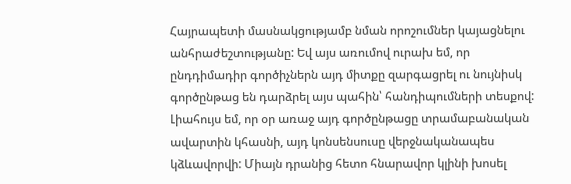Հայրապետի մասնակցությամբ նման որոշումներ կայացնելու անհրաժեշտությանը: Եվ այս առումով ուրախ եմ, որ ընդդիմադիր գործիչներն այդ միտքը զարգացրել ու նույնիսկ գործընթաց են դարձրել այս պահին՝ հանդիպումների տեսքով: Լիահույս եմ, որ օր առաջ այդ գործընթացը տրամաբանական ավարտին կհասնի, այդ կոնսենսուսը վերջնականապես կձևավորվի: Միայն դրանից հետո հնարավոր կլինի խոսել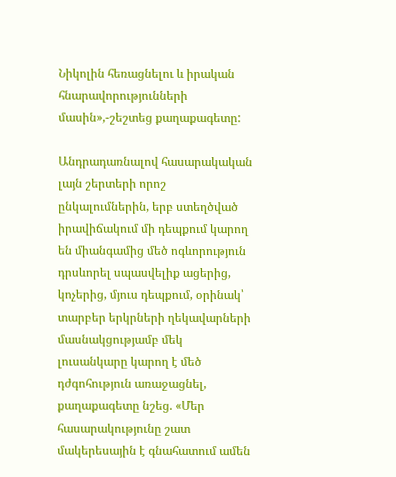Նիկոլին հեռացնելու և իրական հնարավորությունների մասին»,-շեշտեց քաղաքագետը:

Անդրադառնալով հասարակական լայն շերտերի որոշ ընկալումներին, երբ ստեղծված իրավիճակում մի դեպքում կարող են միանգամից մեծ ոգևորություն դրսևորել սպասվելիք ացերից, կոչերից, մյուս դեպքում, օրինակ՝ տարբեր երկրների ղեկավարների մասնակցությամբ մեկ լուսանկարը կարող է մեծ դժգոհություն առաջացնել, քաղաքագետը նշեց. «Մեր հասարակությունը շատ մակերեսային է գնահատում ամեն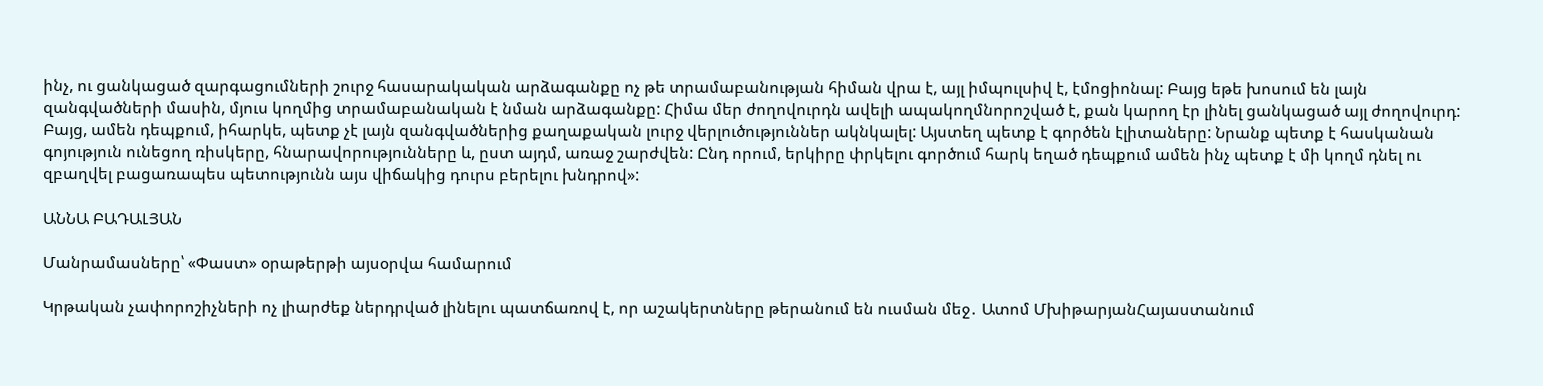ինչ, ու ցանկացած զարգացումների շուրջ հասարակական արձագանքը ոչ թե տրամաբանության հիման վրա է, այլ իմպուլսիվ է, էմոցիոնալ: Բայց եթե խոսում են լայն զանգվածների մասին, մյուս կողմից տրամաբանական է նման արձագանքը: Հիմա մեր ժողովուրդն ավելի ապակողմնորոշված է, քան կարող էր լինել ցանկացած այլ ժողովուրդ: Բայց, ամեն դեպքում, իհարկե, պետք չէ լայն զանգվածներից քաղաքական լուրջ վերլուծություններ ակնկալել: Այստեղ պետք է գործեն էլիտաները: Նրանք պետք է հասկանան գոյություն ունեցող ռիսկերը, հնարավորությունները և, ըստ այդմ, առաջ շարժվեն: Ընդ որում, երկիրը փրկելու գործում հարկ եղած դեպքում ամեն ինչ պետք է մի կողմ դնել ու զբաղվել բացառապես պետությունն այս վիճակից դուրս բերելու խնդրով»:

ԱՆՆԱ ԲԱԴԱԼՅԱՆ

Մանրամասները՝ «Փաստ» օրաթերթի այսօրվա համարում

Կրթական չափորոշիչների ոչ լիարժեք ներդրված լինելու պատճառով է, որ աշակերտները թերանում են ուսման մեջ․ Ատոմ ՄխիթարյանՀայաստանում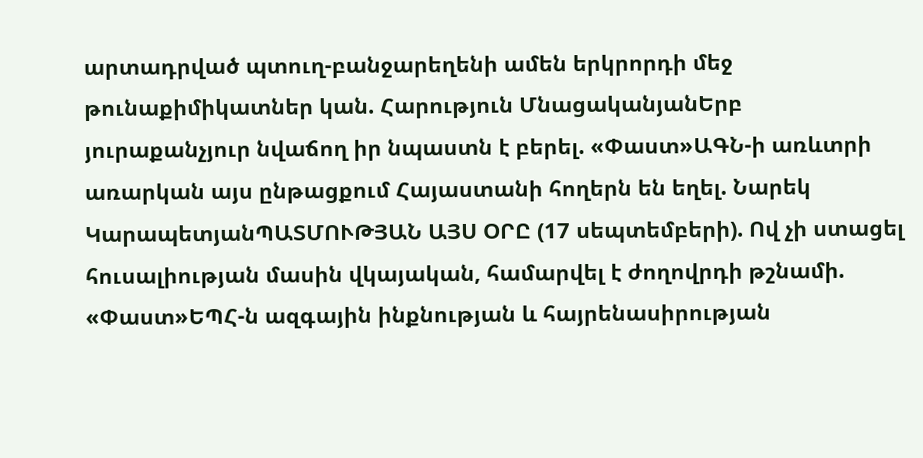արտադրված պտուղ-բանջարեղենի ամեն երկրորդի մեջ թունաքիմիկատներ կան. Հարություն ՄնացականյանԵրբ յուրաքանչյուր նվաճող իր նպաստն է բերել. «Փաստ»ԱԳՆ-ի առևտրի առարկան այս ընթացքում Հայաստանի հողերն են եղել. Նարեկ ԿարապետյանՊԱՏՄՈՒԹՅԱՆ ԱՅՍ ՕՐԸ (17 սեպտեմբերի). Ով չի ստացել հուսալիության մասին վկայական, համարվել է ժողովրդի թշնամի. «Փաստ»ԵՊՀ-ն ազգային ինքնության և հայրենասիրության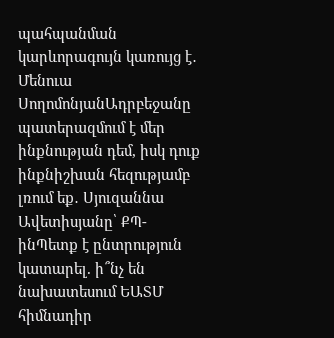պահպանման կարևորագույն կառույց է․ Մենուա ՍողոմոնյանԱդրբեջանը պատերազմում է մեր ինքնության դեմ, իսկ դուք ինքնիշխան հեզությամբ լռում եք․ Սյուզաննա Ավետիսյանը՝ ՔՊ-ինՊետք է ընտրություն կատարել. ի՞նչ են նախատեսում ԵԱՏՄ հիմնադիր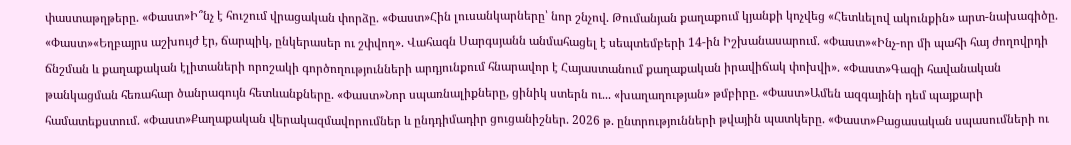փաստաթղթերը. «Փաստ»Ի՞նչ է հուշում վրացական փորձը. «Փաստ»Հին լուսանկարները՝ նոր շնչով. Թումանյան քաղաքում կյանքի կոչվեց «Հետևելով ակունքին» արտ-նախագիծը. «Փաստ»«Եղբայրս աշխույժ էր, ճարպիկ, ընկերասեր ու շփվող». Վահագն Սարգսյանն անմահացել է սեպտեմբերի 14-ին Իշխանասարում. «Փաստ»«Ինչ-որ մի պահի հայ ժողովրդի ճնշման և քաղաքական էլիտաների որոշակի գործողությունների արդյունքում հնարավոր է Հայաստանում քաղաքական իրավիճակ փոխվի». «Փաստ»Գազի հավանական թանկացման հեռահար ծանրագույն հետևանքները. «Փաստ»Նոր սպառնալիքները, ցինիկ ստերն ու... «խաղաղության» թմբիրը. «Փաստ»Ամեն ազգայինի դեմ պայքարի համատեքստում. «Փաստ»Քաղաքական վերակազմավորումներ և ընդդիմադիր ցուցանիշներ. 2026 թ. ընտրությունների թվային պատկերը. «Փաստ»Բացասական սպասումների ու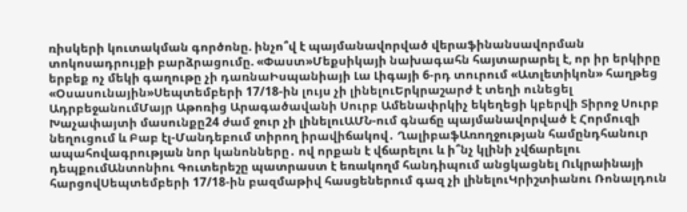ռիսկերի կուտակման գործոնը. ինչո՞վ է պայմանավորված վերաֆինանսավորման տոկոսադրույքի բարձրացումը. «Փաստ»Մեքսիկայի նախագահն հայտարարել է, որ իր երկիրը երբեք ոչ մեկի գաղութը չի դառնաԻսպանիայի Լա Լիգայի 6-րդ տուրում «Ատլետիկոն» հաղթեց «Օսասունային»Սեպտեմբերի 17/18-ին լույս չի լինելուԵրկրաշարժ է տեղի ունեցել ԱդրբեջանումՄայր Աթոռից Արագածավանի Սուրբ Ամենափրկիչ եկեղեցի կբերվի Տիրոջ Սուրբ Խաչափայտի մասունքը24 ժամ ջուր չի լինելուԱՄՆ-ում գնաճը պայմանավորված է Հորմուզի նեղուցում և Բաբ էլ-Մանդեբում տիրող իրավիճակով․ ՂալիբաֆԱռողջության համընդհանուր ապահովագրության նոր կանոնները․ ով որքան է վճարելու և ի՞նչ կլինի չվճարելու դեպքումԱնտոնիու Գուտերեշը պատրաստ է եռակողմ հանդիպում անցկացնել Ուկրաինայի հարցովՍեպտեմբերի 17/18-ին բազմաթիվ հասցեներում գազ չի լինելուԿրիշտիանու Ռոնալդուն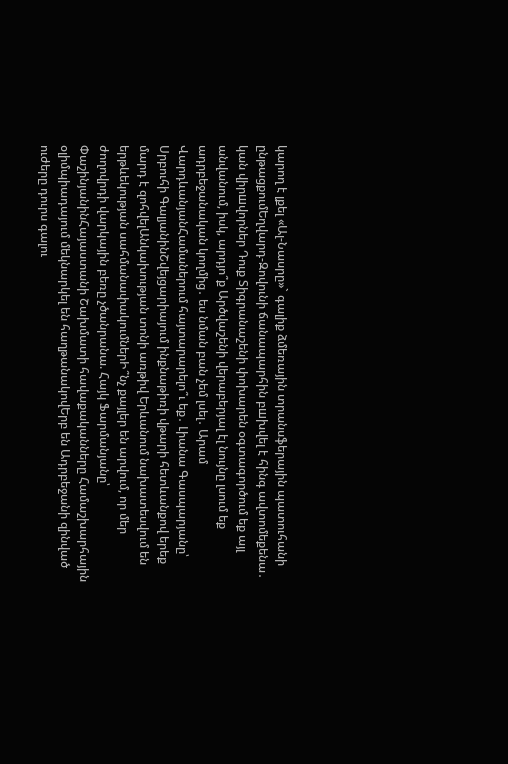կարող է լքել «Ալ-Նասրը»` գալիք ձմեռային տրանսֆերային պատուհանի ընթացքումԵղվարդ-Զովունի ճանապարհին բшխվել է հինգ ավտոմեքենա․ կան վիրшվորներ Դուք Տիգրանաշենի փոխարեն օգտագործում եք այլ անվանում, իսկ, արդյո՞ք Արծվաշենի վերաբերյալ էլ նույնը լսում եք ադրբեջանական կողմից․ ես նման բան չեմ լսել․ Արամ ՎարդևանյանՀամաներում հայտարարելո՞ւ եք․ Լիանա Գասպարյանը՝ Սրբուհի ԳալյանինՇվեյցարիայում ինքնաթիռի վթարի հետևանքով երեք մարդ է զոհվելԱնկախության տոնի առթիվ Երևանում նախատեսվում են երթևեկության սահմանափակումներԻ՞նչ քայլեր են արվում, որ մեր ժողովրդի վարկային բեռը չծանրանա. Հայկ Ֆարմանյանը՝ ՓաշինյանինՀայաստանի Շախմատի հավաքականները Համաշխարհային օլիմպիադայում մեկնարկել են հաղթանակովԵրբ են Ադրբեջանի զինված ուժերը դուրս գալու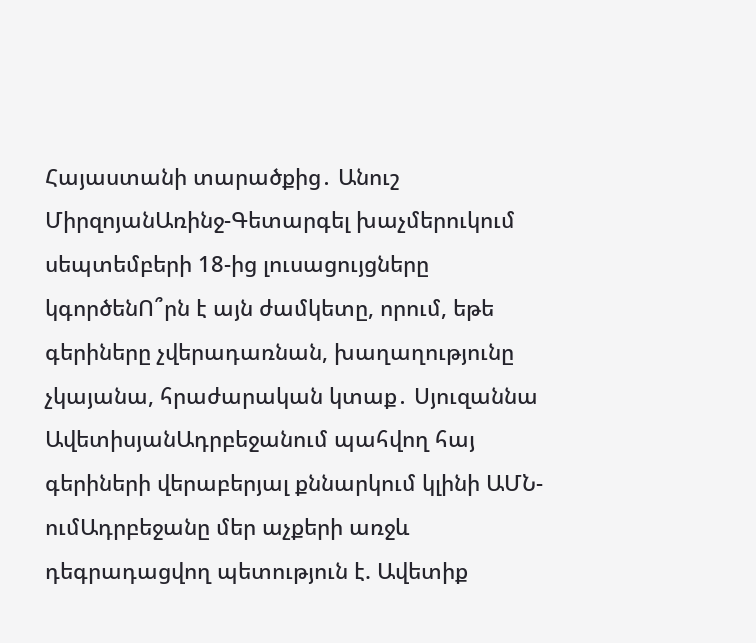Հայաստանի տարածքից․ Անուշ ՄիրզոյանԱռինջ-Գետարգել խաչմերուկում սեպտեմբերի 18-ից լուսացույցները կգործենՈ՞րն է այն ժամկետը, որում, եթե գերիները չվերադառնան, խաղաղությունը չկայանա, հրաժարական կտաք․ Սյուզաննա ԱվետիսյանԱդրբեջանում պահվող հայ գերիների վերաբերյալ քննարկում կլինի ԱՄՆ-ումԱդրբեջանը մեր աչքերի առջև դեգրադացվող պետություն է. Ավետիք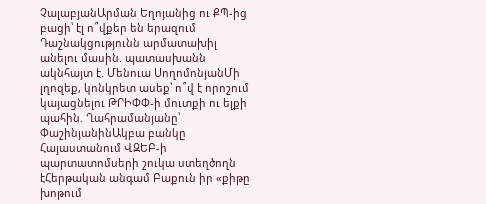ՉալաբյանԱրման Եղոյանից ու ՔՊ-ից բացի՝ էլ ո՞վքեր են երազում Դաշնակցությունն արմատախիլ անելու մասին. պատասխանն ակնհայտ է. Մենուա ՍողոմոնյանՄի լղոզեք, կոնկրետ ասեք՝ ո՞վ է որոշում կայացնելու ԹՐԻՓՓ-ի մուտքի ու ելքի պահին. Ղահրամանյանը՝ ՓաշինյանինԱկբա բանկը Հայաստանում ՎԶԵԲ-ի պարտատոմսերի շուկա ստեղծողն էՀերթական անգամ Բաքուն իր «քիթը խոթում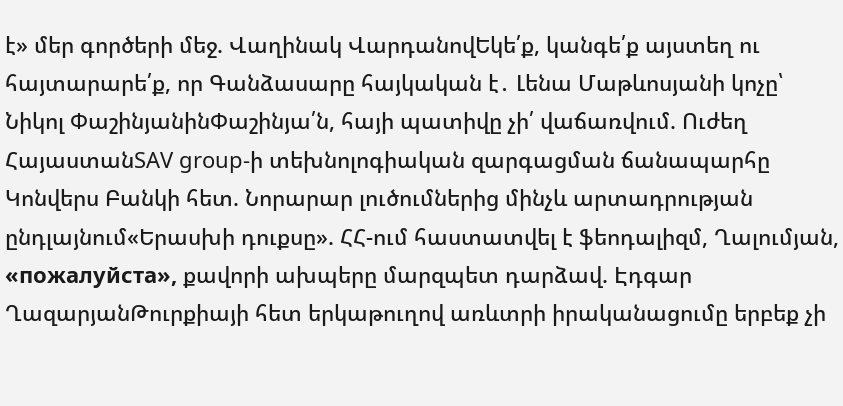է» մեր գործերի մեջ. Վաղինակ ՎարդանովԵկե՛ք, կանգե՛ք այստեղ ու հայտարարե՛ք, որ Գանձասարը հայկական է․ Լենա Մաթևոսյանի կոչը՝ Նիկոլ ՓաշինյանինՓաշինյա՛ն, հայի պատիվը չի՛ վաճառվում. Ուժեղ ՀայաստանSAV group-ի տեխնոլոգիական զարգացման ճանապարհը Կոնվերս Բանկի հետ. Նորարար լուծումներից մինչև արտադրության ընդլայնում«Երասխի դուքսը». ՀՀ-ում հաստատվել է ֆեոդալիզմ, Ղալումյան, «пожалуйста», քավորի ախպերը մարզպետ դարձավ. Էդգար ՂազարյանԹուրքիայի հետ երկաթուղով առևտրի իրականացումը երբեք չի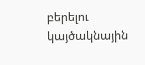բերելու կայծակնային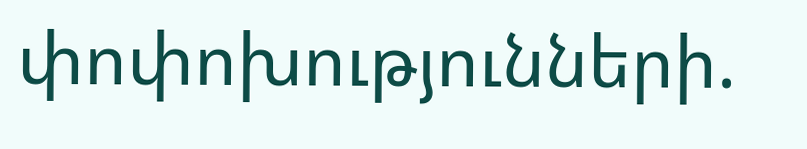փոփոխությունների.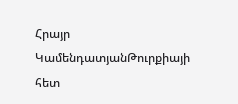Հրայր ԿամենդատյանԹուրքիայի հետ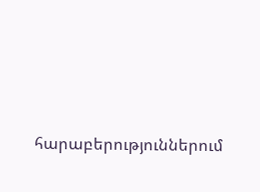հարաբերություններում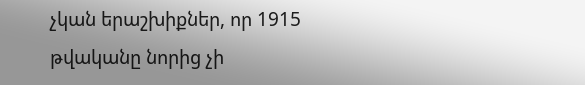չկան երաշխիքներ, որ 1915 թվականը նորից չի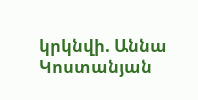կրկնվի. Աննա Կոստանյան